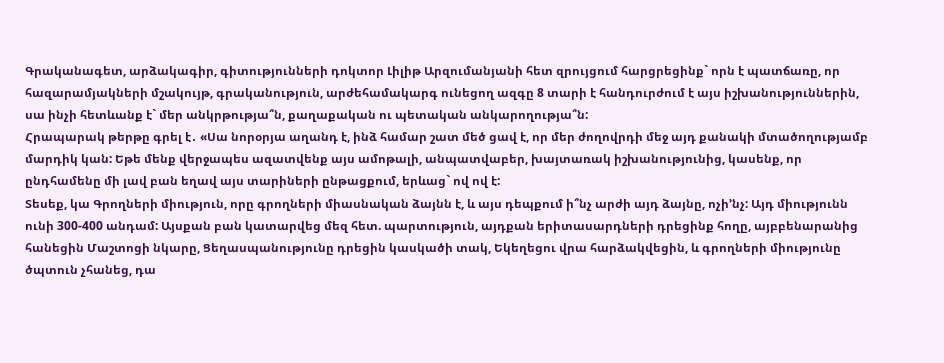Գրականագետ, արձակագիր, գիտությունների դոկտոր Լիլիթ Արզումանյանի հետ զրույցում հարցրեցինք` որն է պատճառը, որ հազարամյակների մշակույթ, գրականություն, արժեհամակարգ ունեցող ազգը 8 տարի է հանդուրժում է այս իշխանություններին, սա ինչի հետևանք է` մեր անկրթությա՞ն, քաղաքական ու պետական անկարողությա՞ն:
Հրապարակ թերթը գրել է․ «Սա նորօրյա աղանդ է, ինձ համար շատ մեծ ցավ է, որ մեր ժողովրդի մեջ այդ քանակի մտածողությամբ մարդիկ կան: Եթե մենք վերջապես ազատվենք այս ամոթալի, անպատվաբեր, խայտառակ իշխանությունից, կասենք, որ ընդհամենը մի լավ բան եղավ այս տարիների ընթացքում, երևաց` ով ով է:
Տեսեք, կա Գրողների միություն, որը գրողների միասնական ձայնն է, և այս դեպքում ի՞նչ արժի այդ ձայնը, ոչի’նչ: Այդ միությունն ունի 300-400 անդամ: Այսքան բան կատարվեց մեզ հետ. պարտություն, այդքան երիտասարդների դրեցինք հողը, այբբենարանից հանեցին Մաշտոցի նկարը, Ցեղասպանությունը դրեցին կասկածի տակ, Եկեղեցու վրա հարձակվեցին, և գրողների միությունը ծպտուն չհանեց, դա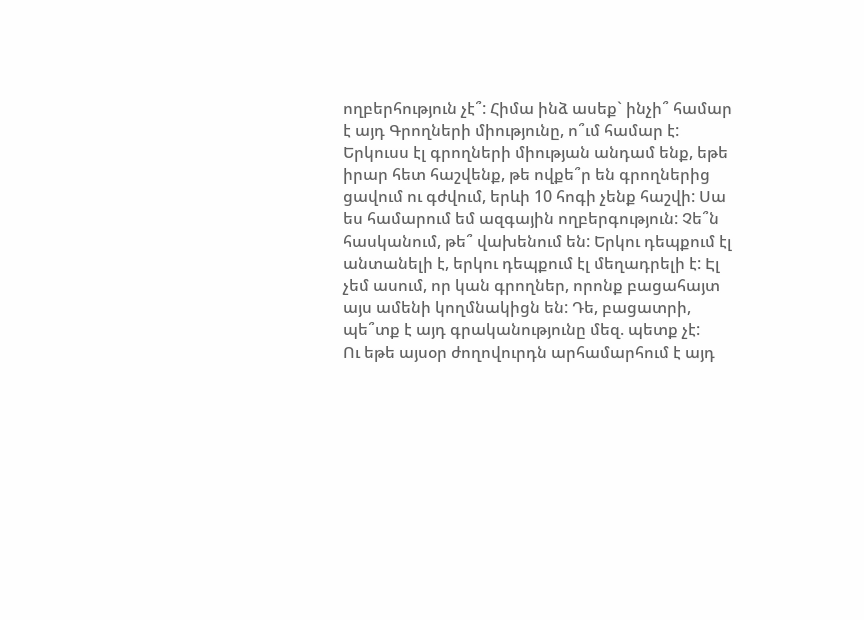ողբերհություն չէ՞: Հիմա ինձ ասեք` ինչի՞ համար է այդ Գրողների միությունը, ո՞ւմ համար է:
Երկուսս էլ գրողների միության անդամ ենք, եթե իրար հետ հաշվենք, թե ովքե՞ր են գրողներից ցավում ու գժվում, երևի 10 հոգի չենք հաշվի: Սա ես համարում եմ ազգային ողբերգություն: Չե՞ն հասկանում, թե՞ վախենում են: Երկու դեպքում էլ անտանելի է, երկու դեպքում էլ մեղադրելի է: Էլ չեմ ասում, որ կան գրողներ, որոնք բացահայտ այս ամենի կողմնակիցն են: Դե, բացատրի, պե՞տք է այդ գրականությունը մեզ. պետք չէ:
Ու եթե այսօր ժողովուրդն արհամարհում է այդ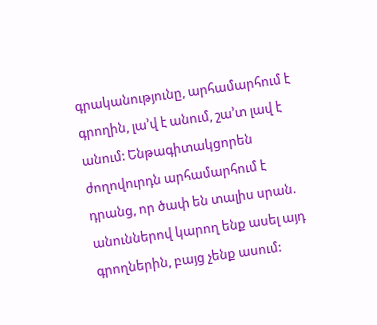գրականությունը, արհամարհում է գրողին, լա’վ է անում, շա’տ լավ է անում: Ենթագիտակցորեն ժողովուրդն արհամարհում է դրանց, որ ծափ են տալիս սրան. անուններով կարող ենք ասել այդ գրողներին, բայց չենք ասում: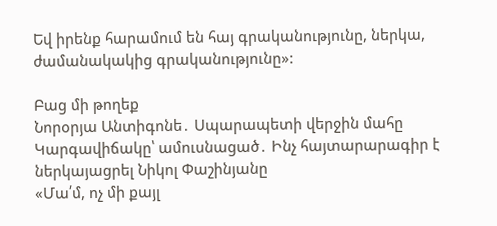Եվ իրենք հարամում են հայ գրականությունը, ներկա, ժամանակակից գրականությունը»:

Բաց մի թողեք
Նորօրյա Անտիգոնե․ Սպարապետի վերջին մահը
Կարգավիճակը՝ ամուսնացած․ Ինչ հայտարարագիր է ներկայացրել Նիկոլ Փաշինյանը
«Մա՛մ, ոչ մի քայլ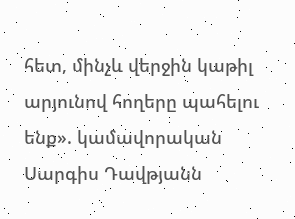հետ, մինչև վերջին կաթիլ արյունով հողերը պահելու ենք». կամավորական Սարգիս Դավթյանն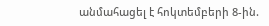անմահացել է հոկտեմբերի 8-ին.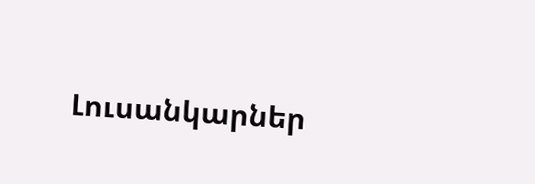Լուսանկարներ